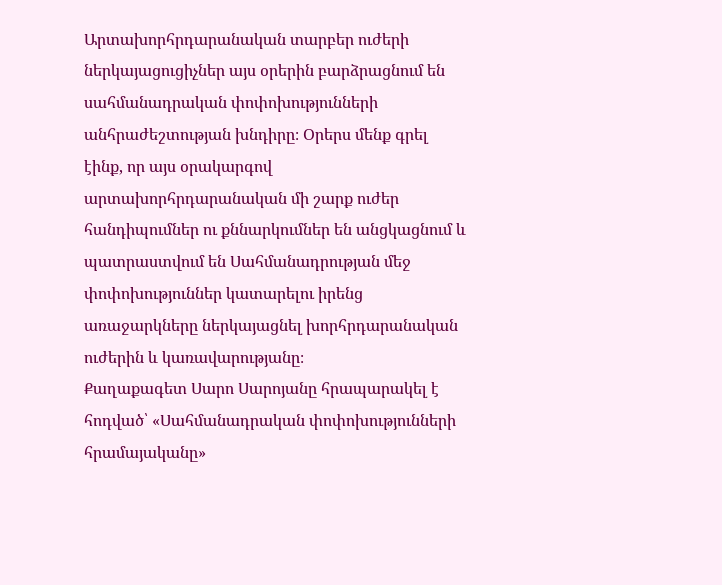Արտախորհրդարանական տարբեր ուժերի ներկայացուցիչներ այս օրերին բարձրացնում են սահմանադրական փոփոխությունների անհրաժեշտության խնդիրը։ Օրերս մենք գրել էինք, որ այս օրակարգով արտախորհրդարանական մի շարք ուժեր հանդիպումներ ու քննարկումներ են անցկացնում և պատրաստվում են Սահմանադրության մեջ փոփոխություններ կատարելու իրենց առաջարկները ներկայացնել խորհրդարանական ուժերին և կառավարությանը։
Քաղաքագետ Սարո Սարոյանը հրապարակել է հոդված՝ «Սահմանադրական փոփոխությունների հրամայականը»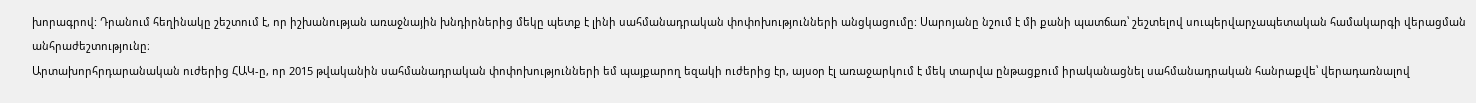խորագրով: Դրանում հեղինակը շեշտում է, որ իշխանության առաջնային խնդիրներից մեկը պետք է լինի սահմանադրական փոփոխությունների անցկացումը: Սարոյանը նշում է մի քանի պատճառ՝ շեշտելով սուպերվարչապետական համակարգի վերացման անհրաժեշտությունը։
Արտախորհրդարանական ուժերից ՀԱԿ-ը, որ 2015 թվականին սահմանադրական փոփոխությունների եմ պայքարող եզակի ուժերից էր, այսօր էլ առաջարկում է մեկ տարվա ընթացքում իրականացնել սահմանադրական հանրաքվե՝ վերադառնալով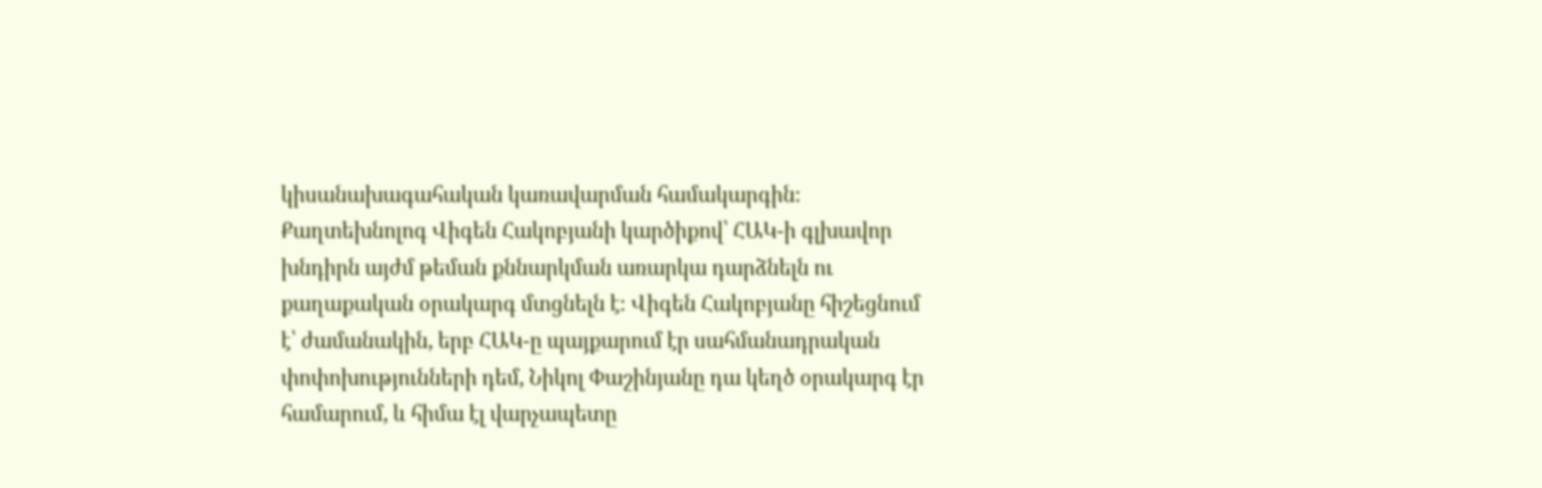կիսանախագահական կառավարման համակարգին։
Քաղտեխնոլոգ Վիգեն Հակոբյանի կարծիքով՝ ՀԱԿ-ի գլխավոր խնդիրն այժմ թեման քննարկման առարկա դարձնելն ու քաղաքական օրակարգ մտցնելն է։ Վիգեն Հակոբյանը հիշեցնում է՝ ժամանակին, երբ ՀԱԿ-ը պայքարում էր սահմանադրական փոփոխությունների դեմ, Նիկոլ Փաշինյանը դա կեղծ օրակարգ էր համարում, և հիմա էլ վարչապետը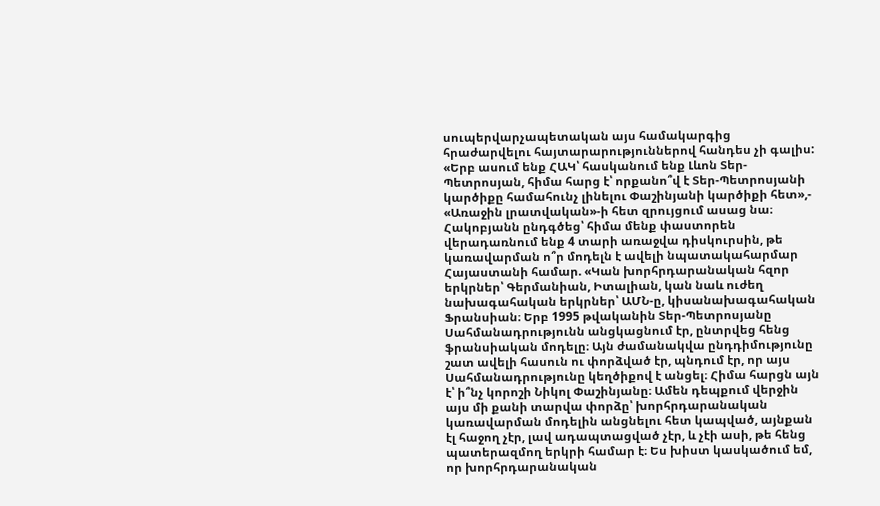սուպերվարչապետական այս համակարգից հրաժարվելու հայտարարություններով հանդես չի գալիս: «Երբ ասում ենք ՀԱԿ՝ հասկանում ենք Լևոն Տեր-Պետրոսյան, հիմա հարց է՝ որքանո՞վ է Տեր-Պետրոսյանի կարծիքը համահունչ լինելու Փաշինյանի կարծիքի հետ»,- «Առաջին լրատվական»-ի հետ զրույցում ասաց նա։
Հակոբյանն ընդգծեց՝ հիմա մենք փաստորեն վերադառնում ենք 4 տարի առաջվա դիսկուրսին, թե կառավարման ո՞ր մոդելն է ավելի նպատակահարմար Հայաստանի համար. «Կան խորհրդարանական հզոր երկրներ՝ Գերմանիան, Իտալիան, կան նաև ուժեղ նախագահական երկրներ՝ ԱՄՆ-ը, կիսանախագահական Ֆրանսիան։ Երբ 1995 թվականին Տեր-Պետրոսյանը Սահմանադրությունն անցկացնում էր, ընտրվեց հենց ֆրանսիական մոդելը։ Այն ժամանակվա ընդդիմությունը շատ ավելի հասուն ու փորձված էր, պնդում էր, որ այս Սահմանադրությունը կեղծիքով է անցել։ Հիմա հարցն այն է՝ ի՞նչ կորոշի Նիկոլ Փաշինյանը։ Ամեն դեպքում վերջին այս մի քանի տարվա փորձը՝ խորհրդարանական կառավարման մոդելին անցնելու հետ կապված, այնքան էլ հաջող չէր, լավ ադապտացված չէր, և չէի ասի, թե հենց պատերազմող երկրի համար է։ Ես խիստ կասկածում եմ, որ խորհրդարանական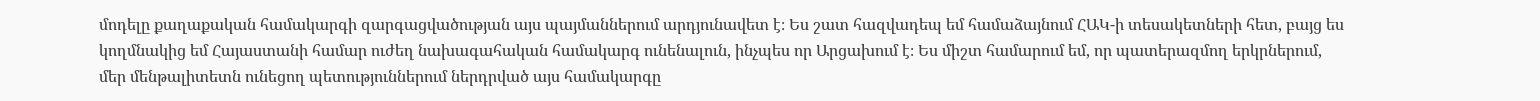մոդելը քաղաքական համակարգի զարգացվածության այս պայմաններում արդյունավետ է։ Ես շատ հազվադեպ եմ համաձայնում ՀԱԿ-ի տեսակետների հետ, բայց ես կողմնակից եմ Հայաստանի համար ուժեղ նախագահական համակարգ ունենալուն, ինչպես որ Արցախում է։ Ես միշտ համարում եմ, որ պատերազմող երկրներում, մեր մենթալիտետն ունեցող պետություններում ներդրված այս համակարգը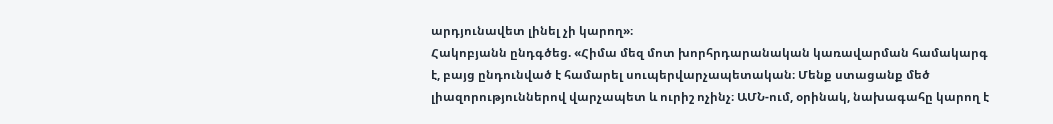արդյունավետ լինել չի կարող»։
Հակոբյանն ընդգծեց. «Հիմա մեզ մոտ խորհրդարանական կառավարման համակարգ է, բայց ընդունված է համարել սուպերվարչապետական։ Մենք ստացանք մեծ լիազորություններով վարչապետ և ուրիշ ոչինչ։ ԱՄՆ-ում, օրինակ, նախագահը կարող է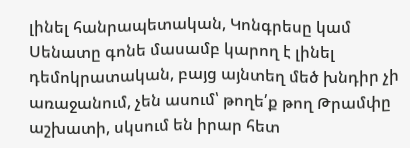լինել հանրապետական, Կոնգրեսը կամ Սենատը գոնե մասամբ կարող է լինել դեմոկրատական, բայց այնտեղ մեծ խնդիր չի առաջանում, չեն ասում՝ թողե՛ք թող Թրամփը աշխատի, սկսում են իրար հետ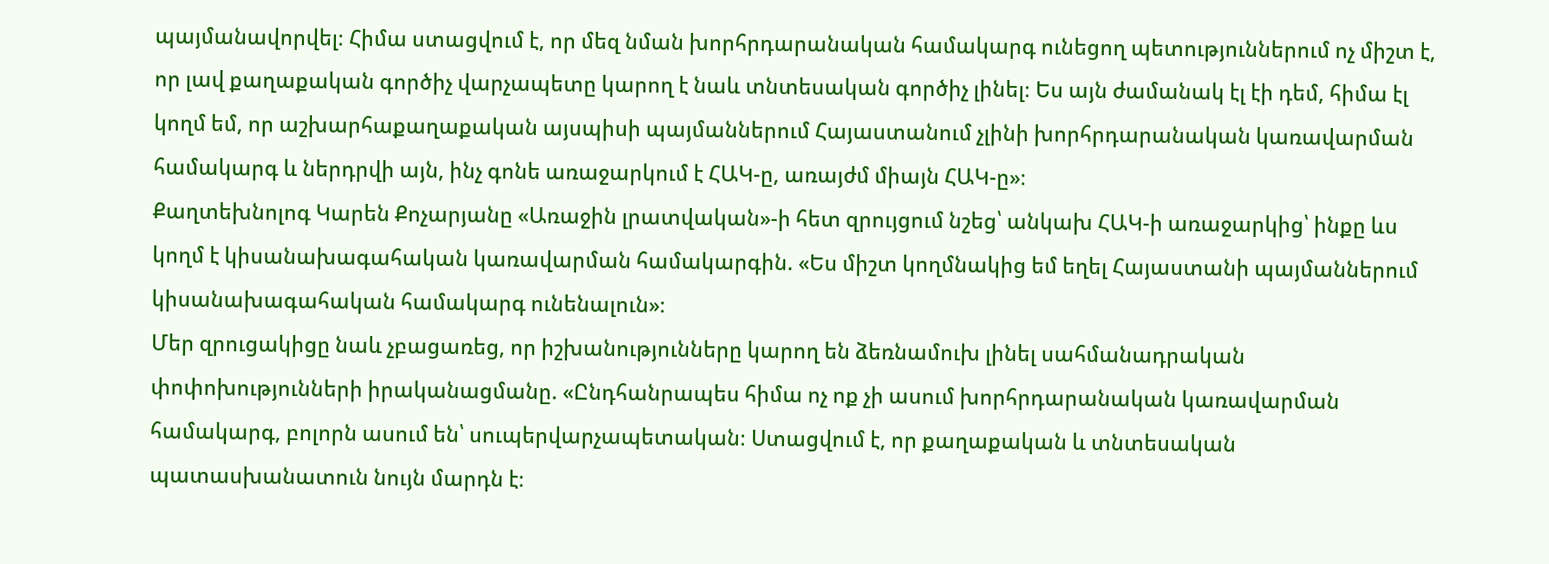պայմանավորվել։ Հիմա ստացվում է, որ մեզ նման խորհրդարանական համակարգ ունեցող պետություններում ոչ միշտ է, որ լավ քաղաքական գործիչ վարչապետը կարող է նաև տնտեսական գործիչ լինել։ Ես այն ժամանակ էլ էի դեմ, հիմա էլ կողմ եմ, որ աշխարհաքաղաքական այսպիսի պայմաններում Հայաստանում չլինի խորհրդարանական կառավարման համակարգ և ներդրվի այն, ինչ գոնե առաջարկում է ՀԱԿ-ը, առայժմ միայն ՀԱԿ-ը»։
Քաղտեխնոլոգ Կարեն Քոչարյանը «Առաջին լրատվական»-ի հետ զրույցում նշեց՝ անկախ ՀԱԿ-ի առաջարկից՝ ինքը ևս կողմ է կիսանախագահական կառավարման համակարգին. «Ես միշտ կողմնակից եմ եղել Հայաստանի պայմաններում կիսանախագահական համակարգ ունենալուն»։
Մեր զրուցակիցը նաև չբացառեց, որ իշխանությունները կարող են ձեռնամուխ լինել սահմանադրական փոփոխությունների իրականացմանը. «Ընդհանրապես հիմա ոչ ոք չի ասում խորհրդարանական կառավարման համակարգ, բոլորն ասում են՝ սուպերվարչապետական։ Ստացվում է, որ քաղաքական և տնտեսական պատասխանատուն նույն մարդն է։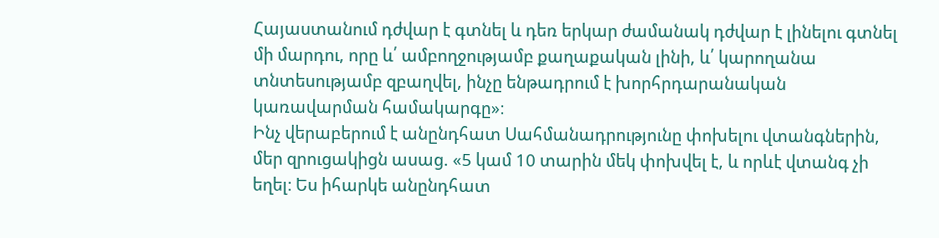Հայաստանում դժվար է գտնել և դեռ երկար ժամանակ դժվար է լինելու գտնել մի մարդու, որը և՛ ամբողջությամբ քաղաքական լինի, և՛ կարողանա տնտեսությամբ զբաղվել, ինչը ենթադրում է խորհրդարանական կառավարման համակարգը»։
Ինչ վերաբերում է անընդհատ Սահմանադրությունը փոխելու վտանգներին, մեր զրուցակիցն ասաց. «5 կամ 10 տարին մեկ փոխվել է, և որևէ վտանգ չի եղել։ Ես իհարկե անընդհատ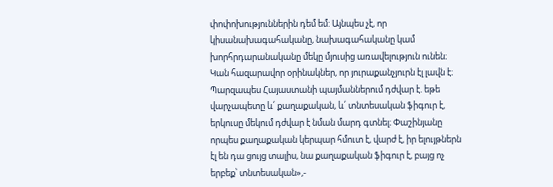փոփոխություններին դեմ եմ: Այնպես չէ, որ կիսանախագահականը, նախագահականը կամ խորհրդարանականը մեկը մյուսից առավելություն ունեն։ Կան հազարավոր օրինակներ, որ յուրաքանչյուրն էլ լավն է։ Պարզապես Հայաստանի պայմաններում դժվար է. եթե վարչապետը և՛ քաղաքական, և՛ տնտեսական ֆիգուր է, երկուսը մեկում դժվար է նման մարդ գտնել։ Փաշինյանը որպես քաղաքական կերպար հմուտ է, վարժ է, իր ելույթներն էլ են դա ցույց տալիս, նա քաղաքական ֆիգուր է, բայց ոչ երբեք՝ տնտեսական»,-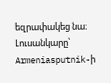եզրափակեց նա։
Լուսանկարը՝ Armeniasputnik-ի